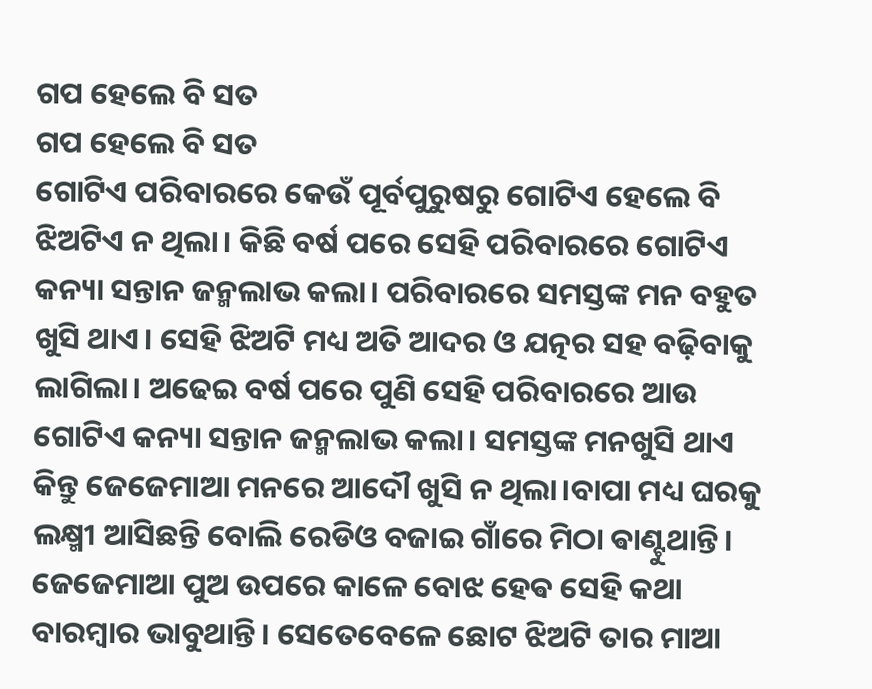ଗପ ହେଲେ ବି ସତ
ଗପ ହେଲେ ବି ସତ
ଗୋଟିଏ ପରିବାରରେ କେଉଁ ପୂର୍ବପୁରୁଷରୁ ଗୋଟିଏ ହେଲେ ବି ଝିଅଟିଏ ନ ଥିଲା। କିଛି ବର୍ଷ ପରେ ସେହି ପରିବାରରେ ଗୋଟିଏ କନ୍ୟା ସନ୍ତାନ ଜନ୍ମଲାଭ କଲା। ପରିବାରରେ ସମସ୍ତଙ୍କ ମନ ବହୁତ ଖୁସି ଥାଏ। ସେହି ଝିଅଟି ମଧ୍ୟ ଅତି ଆଦର ଓ ଯତ୍ନର ସହ ବଢ଼ିବାକୁ ଲାଗିଲା। ଅଢେଇ ବର୍ଷ ପରେ ପୁଣି ସେହି ପରିବାରରେ ଆଉ ଗୋଟିଏ କନ୍ୟା ସନ୍ତାନ ଜନ୍ମଲାଭ କଲା। ସମସ୍ତଙ୍କ ମନଖୁସି ଥାଏ କିନ୍ତୁ ଜେଜେମାଆ ମନରେ ଆଦୌ ଖୁସି ନ ଥିଲା।ବାପା ମଧ୍ୟ ଘରକୁ ଲକ୍ଷ୍ମୀ ଆସିଛନ୍ତି ବୋଲି ରେଡିଓ ବଜାଇ ଗାଁରେ ମିଠା ଵାଣ୍ଟୁଥାନ୍ତି। ଜେଜେମାଆ ପୁଅ ଉପରେ କାଳେ ବୋଝ ହେଵ ସେହି କଥା ବାରମ୍ବାର ଭାବୁଥାନ୍ତି। ସେତେବେଳେ ଛୋଟ ଝିଅଟି ତାର ମାଆ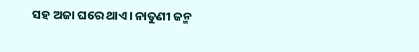ସହ ଅଜା ଘରେ ଥାଏ। ନାତୁଣୀ ଜନ୍ମ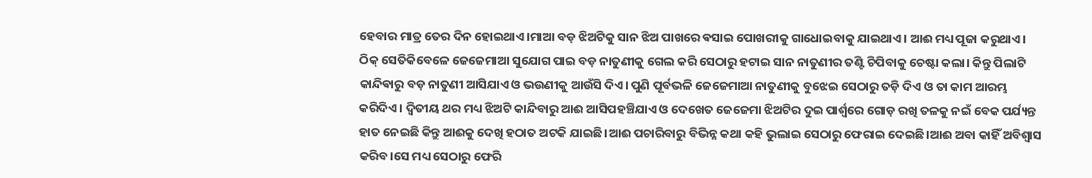ହେବାର ମାତ୍ର ତେର ଦିନ ହୋଇଥାଏ।ମାଆ ବଡ଼ ଝିଅଟିକୁ ସାନ ଝିଅ ପାଖରେ ଵସାଇ ପୋଖରୀକୁ ଗାଧୋଇବାକୁ ଯାଇଥାଏ। ଆଈ ମଧ୍ୟ ପୂଜା କରୁଥାଏ। ଠିକ୍ ସେତିକିବେଳେ ଜେଜେମାଆ ସୁଯୋଗ ପାଇ ବଡ଼ ନାତୁଣୀକୁ ଗେଲ କରି ସେଠାରୁ ହଟାଇ ସାନ ନାତୁଣୀର ତଣ୍ଟି ଚିପିବାକୁ ଚେଷ୍ଟା କଲା। କିନ୍ତୁ ପିଲାଟି କାନ୍ଦିଵାରୁ ବଡ଼ ନାତୁଣୀ ଆସିଯାଏ ଓ ଭଉଣୀକୁ ଆଉଁସି ଦିଏ। ପୁଣି ପୂର୍ବଭଳି ଜେଜେମାଆ ନାତୁଣୀକୁ ବୁଝେଇ ସେଠାରୁ ତଡ଼ି ଦିଏ ଓ ତା କାମ ଆରମ୍ଭ କରିଦିଏ । ଦ୍ୱିତୀୟ ଥର ମଧ୍ୟ ଝିଅଟି କାନ୍ଦିବାରୁ ଆଈ ଆସିପହଞ୍ଚିଯାଏ ଓ ଦେଖେତ ଜେଜେମା ଝିଅଟିର ଦୁଇ ପାର୍ଶ୍ଵରେ ଗୋଡ଼ ରଖି ତଳକୁ ନଇଁ ବେକ ପର୍ଯ୍ୟନ୍ତ ହାତ ନେଇଛି କିନ୍ତୁ ଆଈକୁ ଦେଖି ହଠାତ ଅଟକି ଯାଇଛି।ଆଈ ପଚାରିବାରୁ ବିଭିନ୍ନ କଥା କହି ଭୁଲାଇ ସେଠାରୁ ଫେରାଇ ଦେଇଛି।ଆଈ ଅବା କାହିଁ ଅବିଶ୍ୱାସ କରିବ।ସେ ମଧ୍ୟ ସେଠାରୁ ଫେରି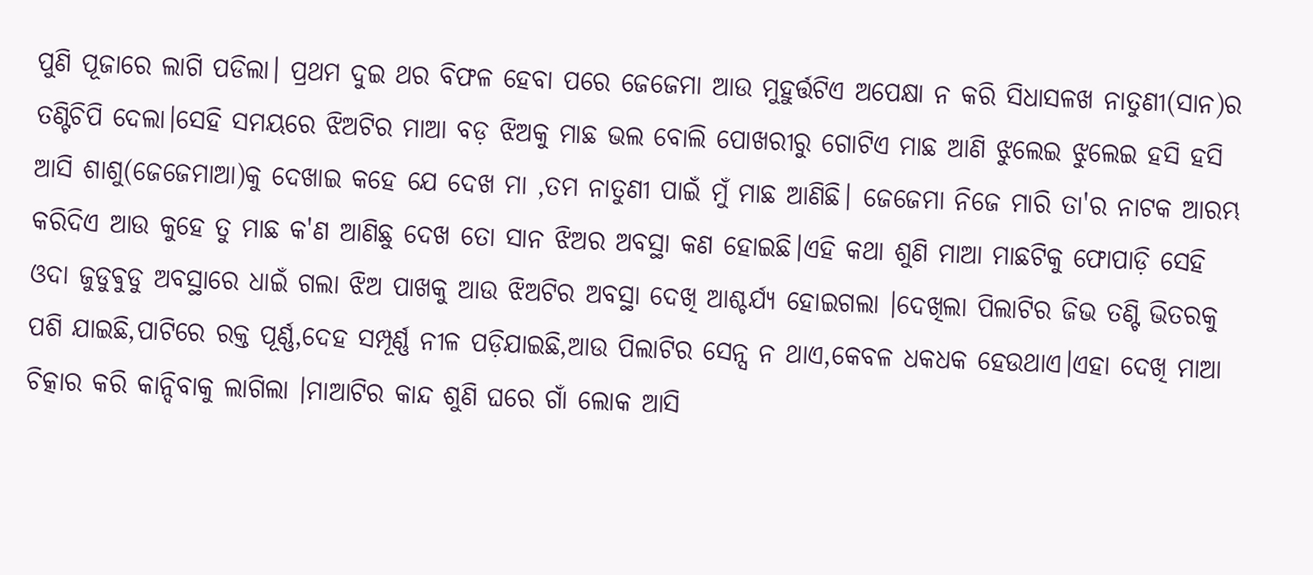ପୁଣି ପୂଜାରେ ଲାଗି ପଡିଲା। ପ୍ରଥମ ଦୁଇ ଥର ବିଫଳ ହେବା ପରେ ଜେଜେମା ଆଉ ମୁହୁର୍ତ୍ତଟିଏ ଅପେକ୍ଷା ନ କରି ସିଧାସଳଖ ନାତୁଣୀ(ସାନ)ର ତଣ୍ଟିଚିପି ଦେଲା।ସେହି ସମୟରେ ଝିଅଟିର ମାଆ ବଡ଼ ଝିଅକୁ ମାଛ ଭଲ ବୋଲି ପୋଖରୀରୁ ଗୋଟିଏ ମାଛ ଆଣି ଝୁଲେଇ ଝୁଲେଇ ହସି ହସି ଆସି ଶାଶୁ(ଜେଜେମାଆ)କୁ ଦେଖାଇ କହେ ଯେ ଦେଖ ମା ,ତମ ନାତୁଣୀ ପାଇଁ ମୁଁ ମାଛ ଆଣିଛି। ଜେଜେମା ନିଜେ ମାରି ତା'ର ନାଟକ ଆରମ୍ଭ କରିଦିଏ ଆଉ କୁହେ ତୁ ମାଛ କ'ଣ ଆଣିଛୁ ଦେଖ ତୋ ସାନ ଝିଅର ଅବସ୍ଥା କଣ ହୋଇଛି।ଏହି କଥା ଶୁଣି ମାଆ ମାଛଟିକୁ ଫୋପାଡ଼ି ସେହି ଓଦା ଜୁଡୁଵୁଡୁ ଅବସ୍ଥାରେ ଧାଇଁ ଗଲା ଝିଅ ପାଖକୁ ଆଉ ଝିଅଟିର ଅବସ୍ଥା ଦେଖି ଆଶ୍ଚର୍ଯ୍ୟ ହୋଇଗଲା ।ଦେଖିଲା ପିଲାଟିର ଜିଭ ତଣ୍ଟି ଭିତରକୁ ପଶି ଯାଇଛି,ପାଟିରେ ରକ୍ତ ପୂର୍ଣ୍ଣ,ଦେହ ସମ୍ପୂର୍ଣ୍ଣ ନୀଳ ପଡ଼ିଯାଇଛି,ଆଉ ପିଲାଟିର ସେନ୍ସ ନ ଥାଏ,କେବଳ ଧକଧକ ହେଉଥାଏ।ଏହା ଦେଖି ମାଆ ଚିତ୍କାର କରି କାନ୍ଦିବାକୁ ଲାଗିଲା ।ମାଆଟିର କାନ୍ଦ ଶୁଣି ଘରେ ଗାଁ ଲୋକ ଆସି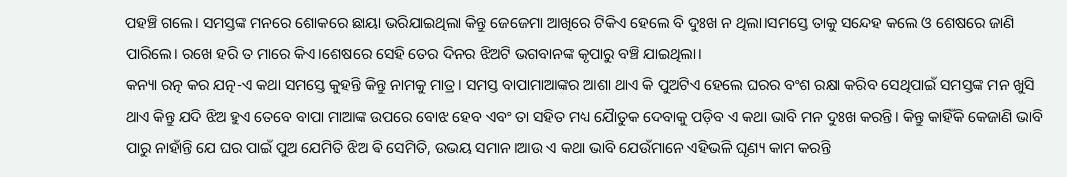ପହଞ୍ଚି ଗଲେ। ସମସ୍ତଙ୍କ ମନରେ ଶୋକରେ ଛାୟା ଭରିଯାଇଥିଲା କିନ୍ତୁ ଜେଜେମା ଆଖିରେ ଟିକିଏ ହେଲେ ବି ଦୁଃଖ ନ ଥିଲା।ସମସ୍ତେ ତାକୁ ସନ୍ଦେହ କଲେ ଓ ଶେଷରେ ଜାଣି ପାରିଲେ। ରଖେ ହରି ତ ମାରେ କିଏ।ଶେଷରେ ସେହି ତେର ଦିନର ଝିଅଟି ଭଗବାନଙ୍କ କୃପାରୁ ବଞ୍ଚି ଯାଇଥିଲା।
କନ୍ୟା ରତ୍ନ କର ଯତ୍ନ-ଏ କଥା ସମସ୍ତେ କୁହନ୍ତି କିନ୍ତୁ ନାମକୁ ମାତ୍ର। ସମସ୍ତ ବାପାମାଆଙ୍କର ଆଶା ଥାଏ କି ପୁଅଟିଏ ହେଲେ ଘରର ବଂଶ ରକ୍ଷା କରିବ ସେଥିପାଇଁ ସମସ୍ତଙ୍କ ମନ ଖୁସି ଥାଏ କିନ୍ତୁ ଯଦି ଝିଅ ହୁଏ ତେବେ ବାପା ମାଆଙ୍କ ଉପରେ ବୋଝ ହେବ ଏବଂ ତା ସହିତ ମଧ୍ୟ ଯୈାତୁକ ଦେବାକୁ ପଡ଼ିବ ଏ କଥା ଭାବି ମନ ଦୁଃଖ କରନ୍ତି। କିନ୍ତୁ କାହିଁକି କେଜାଣି ଭାବି ପାରୁ ନାହାଁନ୍ତି ଯେ ଘର ପାଇଁ ପୁଅ ଯେମିତି ଝିଅ ଵି ସେମିତି, ଉଭୟ ସମାନ।ଆଉ ଏ କଥା ଭାବି ଯେଉଁମାନେ ଏହିଭଳି ଘୃଣ୍ୟ କାମ କରନ୍ତି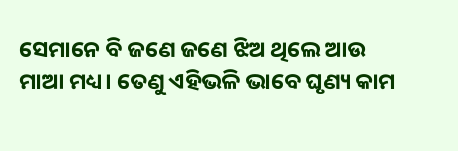ସେମାନେ ବି ଜଣେ ଜଣେ ଝିଅ ଥିଲେ ଆଉ ମାଆ ମଧ୍ୟ। ତେଣୁ ଏହିଭଳି ଭାବେ ଘୃଣ୍ୟ କାମ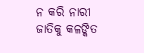ନ କରି ନାରୀ ଜାତିକୁ କଳଙ୍କିତ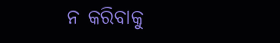ନ କରିବାକୁ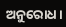ଅନୁରୋଧ।